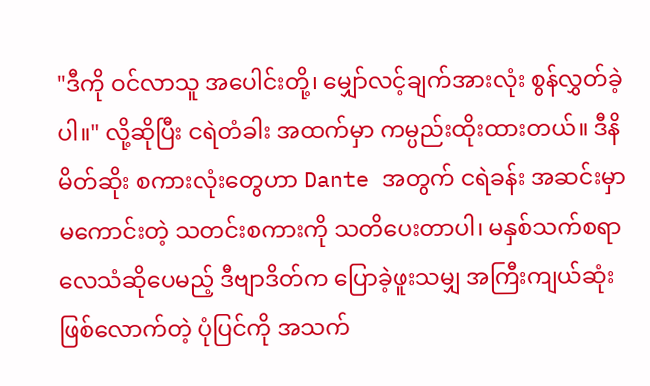"ဒီကို ဝင်လာသူ အပေါင်းတို့၊ မျှော်လင့်ချက်အားလုံး စွန်လွှတ်ခဲ့ပါ။" လို့ဆိုပြီး ငရဲတံခါး အထက်မှာ ကမ္ပည်းထိုးထားတယ်။ ဒီနိမိတ်ဆိုး စကားလုံးတွေဟာ Dante အတွက် ငရဲခန်း အဆင်းမှာ မကောင်းတဲ့ သတင်းစကားကို သတိပေးတာပါ၊ မနှစ်သက်စရာ လေသံဆိုပေမည့် ဒီဗျာဒိတ်က ပြောခဲ့ဖူးသမျှ အကြီးကျယ်ဆုံး ဖြစ်လောက်တဲ့ ပုံပြင်ကို အသက်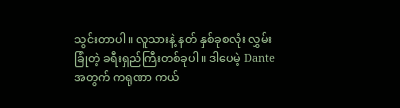သွင်းတာပါ။ လူသားနဲ့ နတ် နှစ်ခုစလုံး လွှမ်းခြုံတဲ့ ခရီးရှည်ကြီးတစ်ခုပါ။ ဒါပေမဲ့ Dante အတွက် ကရုဏာ ကယ်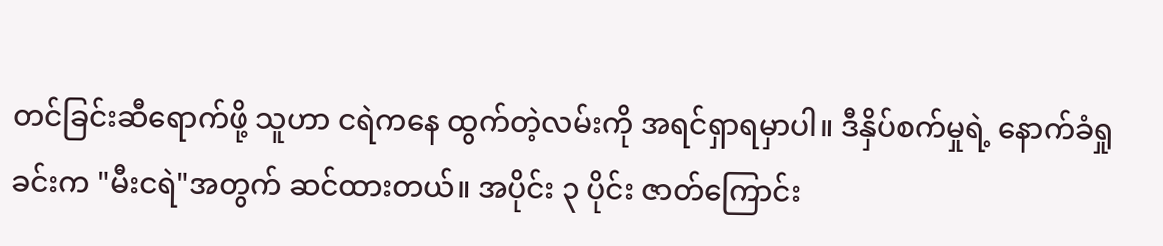တင်ခြင်းဆီရောက်ဖို့ သူဟာ ငရဲကနေ ထွက်တဲ့လမ်းကို အရင်ရှာရမှာပါ။ ဒီနှိပ်စက်မှုရဲ့ နောက်ခံရှုခင်းက "မီးငရဲ"အတွက် ဆင်ထားတယ်။ အပိုင်း ၃ ပိုင်း ဇာတ်ကြောင်း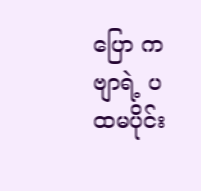ပြော ကဗျာရဲ့ ပထမပိုင်း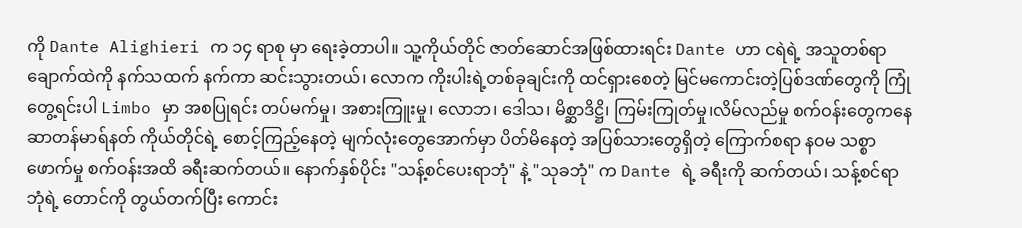ကို Dante Alighieri က ၁၄ ရာစု မှာ ရေးခဲ့တာပါ။ သူ့ကိုယ်တိုင် ဇာတ်ဆောင်အဖြစ်ထားရင်း Dante ဟာ ငရဲရဲ့ အသူတစ်ရာချောက်ထဲကို နက်သထက် နက်ကာ ဆင်းသွားတယ်၊ လောက ကိုးပါးရဲ့တစ်ခုချင်းကို ထင်ရှားစေတဲ့ မြင်မကောင်းတဲ့ပြစ်ဒဏ်တွေကို ကြုံတွေ့ရင်းပါ Limbo မှာ အစပြုရင်း တပ်မက်မှု၊ အစားကြူးမှု၊ လောဘ၊ ဒေါသ၊ မိစ္ဆာဒိဋ္ဌိ၊ ကြမ်းကြုတ်မှု၊လိမ်လည်မှု စက်ဝန်းတွေကနေ ဆာတန်မာရ်နတ် ကိုယ်တိုင်ရဲ့ စောင့်ကြည့်နေတဲ့ မျက်လုံးတွေအောက်မှာ ပိတ်မိနေတဲ့ အပြစ်သားတွေရှိတဲ့ ကြောက်စရာ နဝမ သစ္စာဖောက်မှု စက်ဝန်းအထိ ခရီးဆက်တယ်။ နောက်နှစ်ပိုင်း "သန့်စင်ပေးရာဘုံ" နဲ့ "သုခဘုံ" က Dante ရဲ့ ခရီးကို ဆက်တယ်၊ သန့်စင်ရာဘုံရဲ့ တောင်ကို တွယ်တက်ပြီး ကောင်း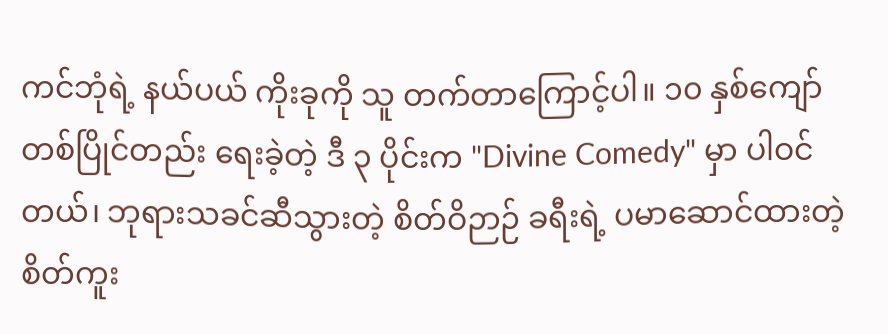ကင်ဘုံရဲ့ နယ်ပယ် ကိုးခုကို သူ တက်တာကြောင့်ပါ။ ၁၀ နှစ်ကျော် တစ်ပြိုင်တည်း ရေးခဲ့တဲ့ ဒီ ၃ ပိုင်းက "Divine Comedy" မှာ ပါဝင်တယ်၊ ဘုရားသခင်ဆီသွားတဲ့ စိတ်ဝိဉာဉ် ခရီးရဲ့ ပမာဆောင်ထားတဲ့ စိတ်ကူး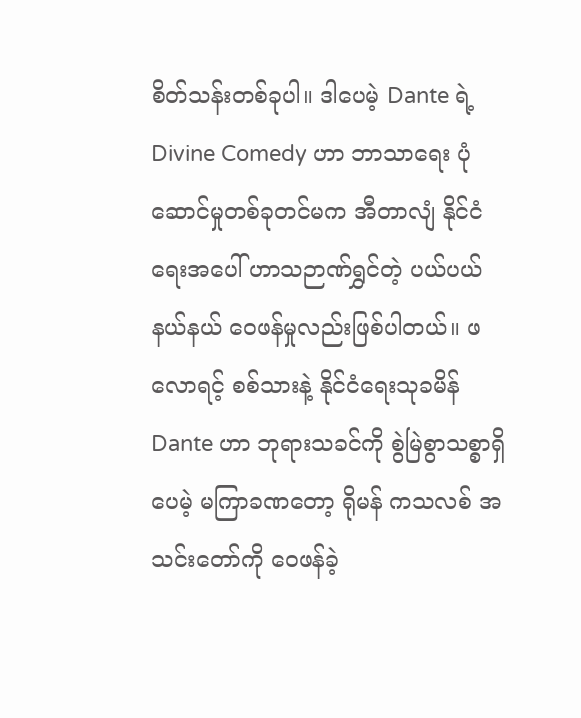စိတ်သန်းတစ်ခုပါ။ ဒါပေမဲ့ Dante ရဲ့ Divine Comedy ဟာ ဘာသာရေး ပုံဆောင်မှုတစ်ခုတင်မက အီတာလျံ နိုင်ငံရေးအပေါ် ဟာသဉာဏ်ရွှင်တဲ့ ပယ်ပယ်နယ်နယ် ဝေဖန်မှုလည်းဖြစ်ပါတယ်။ ဖလောရင့် စစ်သားနဲ့ နိုင်ငံရေးသုခမိန် Dante ဟာ ဘုရားသခင်ကို စွဲမြဲစွာသစ္စာရှိပေမဲ့ မကြာခဏတော့ ရိုမန် ကသလစ် အသင်းတော်ကို ဝေဖန်ခဲ့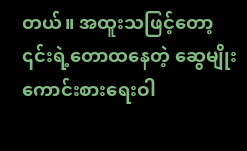တယ်။ အထူးသဖြင့်တော့ ၎င်းရဲ့တောထနေတဲ့ ဆွေမျိုးကောင်းစားရေးဝါ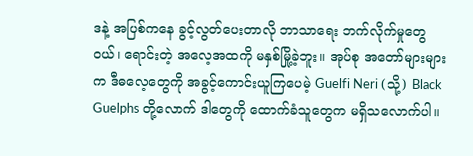ဒနဲ့ အပြစ်ကနေ ခွင့်လွတ်ပေးတာလို ဘာသာရေး ဘက်လိုက်မှုတွေ ဝယ်၊ ရောင်းတဲ့ အလေ့အထကို မနှစ်မြို့ခဲ့ဘူး။ အုပ်စု အတော်များများက ဒီဓလေ့တွေကို အခွင့်ကောင်းယူကြပေမဲ့ Guelfi Neri (သို့) Black Guelphs တို့လောက် ဒါတွေကို ထောက်ခံသူတွေက မရှိသလောက်ပါ။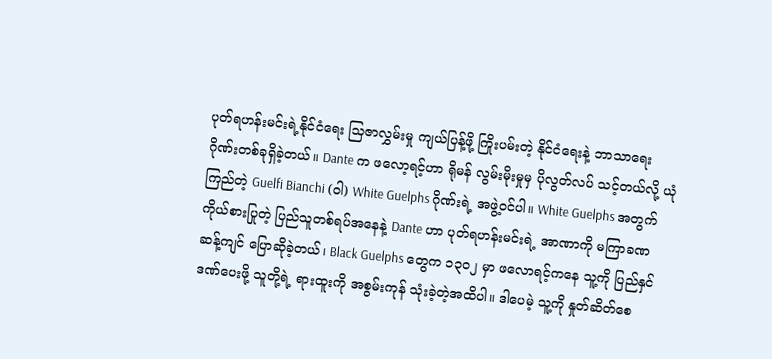ပုတ်ရဟန်းမင်းရဲ့နိုင်ငံရေး သြဇာလွှမ်းမှု ကျယ်ပြန့်ဖို့ ကြိုးပမ်းတဲ့ နိုင်ငံရေးနဲ့ ဘာသာရေး ဂိုဏ်းတစ်ခုရှိခဲ့တယ်။ Dante က ဖလော့ရင့်ဟာ ရိုမန် လွမ်းမိုးမှုမှ ပိုလွတ်လပ် သင့်တယ်လို့ ယုံကြည်တဲ့ Guelfi Bianchi (ဝါ) White Guelphs ဂိုဏ်းရဲ့ အဖွဲ့ဝင်ပါ။ White Guelphs အတွက် ကိုယ်စားပြုတဲ့ ပြည်သူတစ်ရပ်အနေနဲ့ Dante ဟာ ပုတ်ရဟန်းမင်းရဲ့ အာဏာကို မကြာခဏ ဆန့်ကျင် ပြောဆိုခဲ့တယ်၊ Black Guelphs တွေက ၁၃၀၂ မှာ ဖလောရင့်ကနေ သူ့ကို ပြည်နှင်ဒဏ်ပေးဖို့ သူတို့ရဲ့ ရားထူးကို အစွမ်းကုန် သုံးခဲ့တဲ့အထိပါ။ ဒါပေမဲ့ သူ့ကို နှုတ်ဆိတ်စေ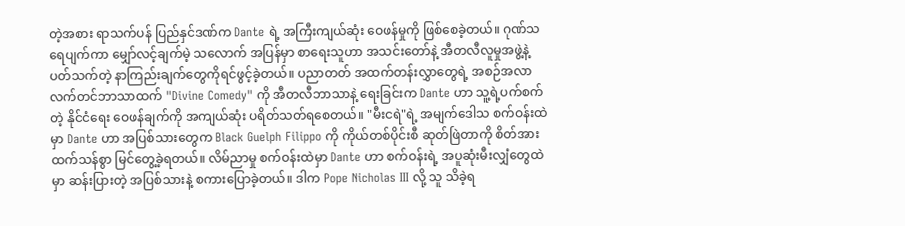တဲ့အစား ရာသက်ပန် ပြည်နှင်ဒဏ်က Dante ရဲ့ အကြီးကျယ်ဆုံး ဝေဖန်မှုကို ဖြစ်စေခဲ့တယ်။ ဂုဏ်သရေပျက်ကာ မျှော်လင့်ချက်မဲ့ သလောက် အပြန်မှာ စာရေးသူဟာ အသင်းတော်နဲ့ အီတလီလူမှုအဖွဲ့နဲ့ ပတ်သက်တဲ့ နာကြည်းချက်တွေကိုရင်ဖွင့်ခဲ့တယ်။ ပညာတတ် အထက်တန်းလွှာတွေရဲ့ အစဉ်အလာ လက်တင်ဘာသာထက် "Divine Comedy" ကို အီတလီဘာသာနဲ့ ရေးခြင်းက Dante ဟာ သူ့ရဲ့ပက်စက်တဲ့ နိုင်ငံရေး ဝေဖန်ချက်ကို အကျယ်ဆုံး ပရိတ်သတ်ရစေတယ်။ "မီးငရဲ"ရဲ့ အမျက်ဒေါသ စက်ဝန်းထဲမှာ Dante ဟာ အပြစ်သားတွေက Black Guelph Filippo ကို ကိုယ်တစ်ပိုင်းစီ ဆုတ်ဖြဲတာကို စိတ်အားထက်သန်စွာ မြင်တွေ့ခဲ့ရတယ်။ လိမ်ညာမှု စက်ဝန်းထဲမှာ Dante ဟာ စက်ဝန်းရဲ့ အပူဆုံးမီးလျှံတွေထဲမှာ ဆန်းပြားတဲ့ အပြစ်သားနဲ့ စကားပြောခဲ့တယ်။ ဒါက Pope Nicholas III လို့ သူ သိခဲ့ရ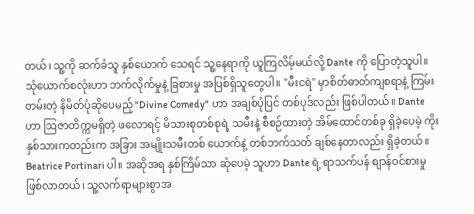တယ်၊ သူ့ကို ဆက်ခံသူ နှစ်ယောက် သေရင် သူ့နေရာကို ယူကြလိမ့်မယ်လို့ Dante ကို ပြောတဲ့သူပါ။ သုံယောက်စလုံးဟာ ဘက်လိုက်မှုနဲ့ ခြစားမှု အပြစ်ရှိသူတွေပါ။ "မီးငရဲ" မှာစိတ်ဓာတ်ကျစရာနဲ့ ကြမ်းတမ်းတဲ့ နိမိတ်ပုံဆိုပေမည့် "Divine Comedy" ဟာ အချစ်ပုံပြင် တစ်ပုဒ်လည်း ဖြစ်ပါတယ်။ Dante ဟာ ဩဇာတိက္ကမရှိတဲ့ ဖလောရင့် မိသားစုတစ်စုရဲ့ သမီးနဲ့ စီစဉ်ထားတဲ့ အိမ်ထောင်တစ်ခု ရှိခဲ့ပေမဲ့ ကိုးနှစ်သားကတည်းက အခြား အမျိုးသမီးတစ် ယောက်နဲ့ တစ်ဘက်သတ် ချစ်နေတာလည်း ရှိခဲ့တယ်။ Beatrice Portinari ပါ။ အဆိုအရ နှစ်ကြိမ်သာ ဆုံပေမဲ့ သူဟာ Dante ရဲ့ ရာသက်ပန် စျာန်ဝင်စားမှု ဖြစ်လာတယ်၊ သူ့လက်ရာများစွာအ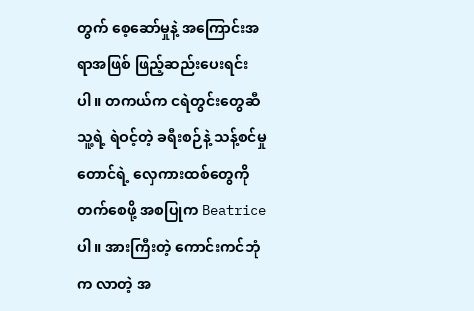တွက် စေ့ဆော်မှုနဲ့ အကြောင်းအရာအဖြစ် ဖြည့်ဆည်းပေးရင်းပါ။ တကယ်က ငရဲတွင်းတွေဆီ သူ့ရဲ့ ရဲဝင့်တဲ့ ခရီးစဉ်နဲ့ သန့်စင်မှုတောင်ရဲ့ လှေကားထစ်တွေကို တက်စေဖို့ အစပြုက Beatrice ပါ။ အားကြီးတဲ့ ကောင်းကင်ဘုံက လာတဲ့ အ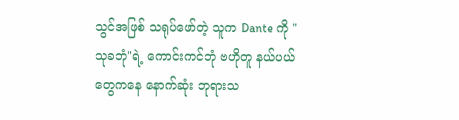သွင်အဖြစ် သရုပ်ဖော်တဲ့ သူက Dante ကို "သုခဘုံ"ရဲ့ ကောင်းကင်ဘုံ ဗဟိုတူ နယ်ပယ်တွေကနေ နောက်ဆုံး ဘုရားသ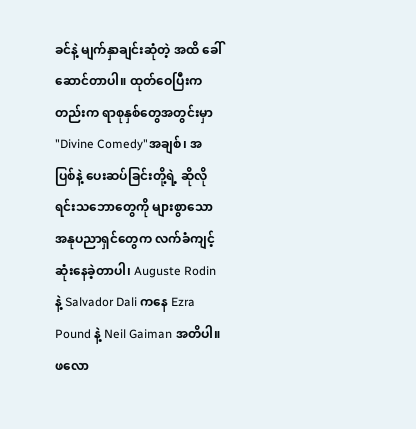ခင်နဲ့ မျက်နှာချင်းဆုံတဲ့ အထိ ခေါ်ဆောင်တာပါ။ ထုတ်ဝေပြီးကတည်းက ရာစုနှစ်တွေအတွင်းမှာ "Divine Comedy"အချစ်၊ အပြစ်နဲ့ ပေးဆပ်ခြင်းတို့ရဲ့ ဆိုလိုရင်းသဘောတွေကို များစွာသော အနုပညာရှင်တွေက လက်ခံကျင့်ဆုံးနေခဲ့တာပါ၊ Auguste Rodin နဲ့ Salvador Dali ကနေ Ezra Pound နဲ့ Neil Gaiman အတိပါ။ ဖလော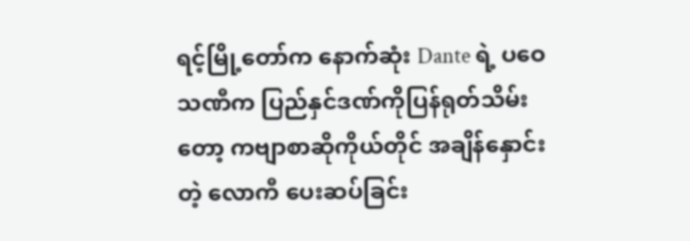ရင့်မြို့တော်က နောက်ဆုံး Dante ရဲ့ ပဝေသဏီက ပြည်နှင်ဒဏ်ကိုပြန်ရုတ်သိမ်းတော့ ကဗျာစာဆိုကိုယ်တိုင် အချိန်နှောင်းတဲ့ လောကီ ပေးဆပ်ခြင်း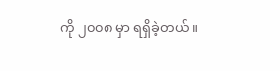ကို ၂၀၀၈ မှာ ရရှိခဲ့တယ်။